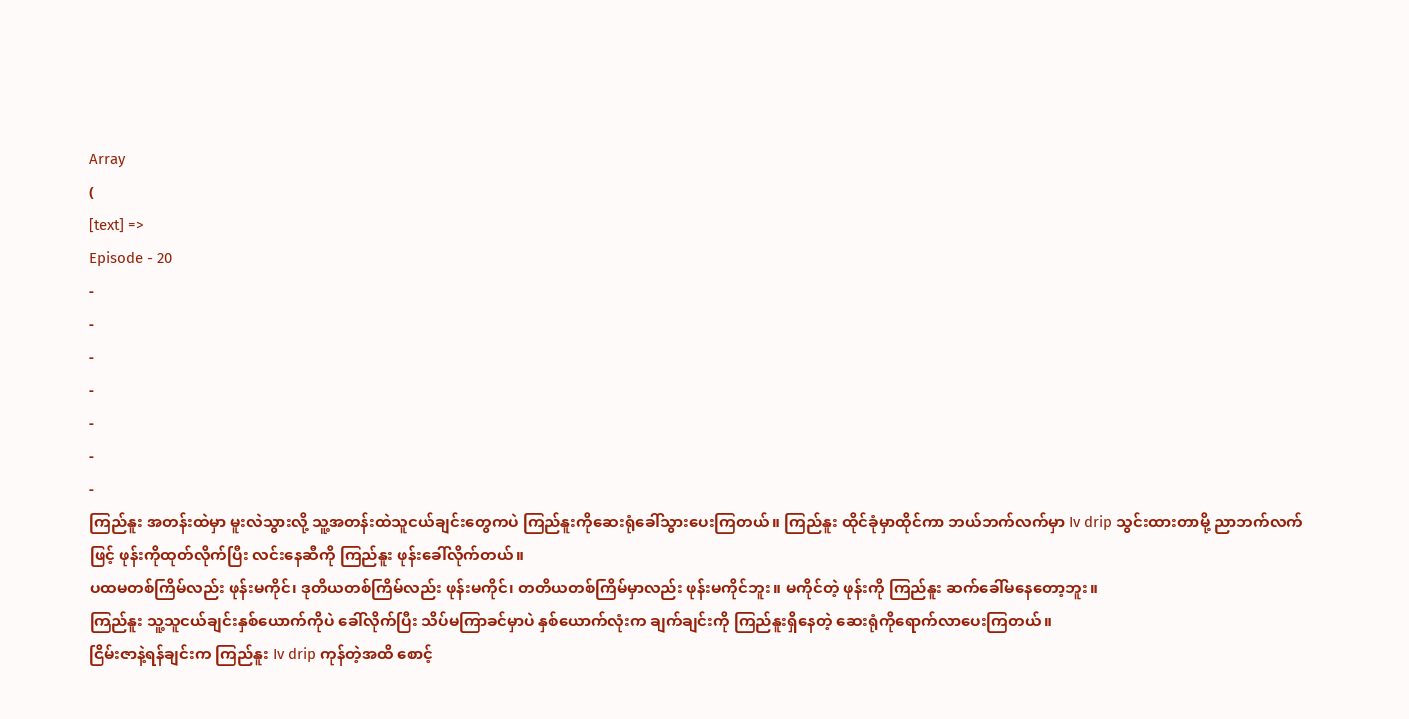Array
(
[text] =>
Episode - 20
-
-
-
-
-
-
-
ကြည်နူး အတန်းထဲမှာ မူးလဲသွားလို့ သူ့အတန်းထဲသူငယ်ချင်းတွေကပဲ ကြည်နူးကိုဆေးရုံခေါ်သွားပေးကြတယ်။ ကြည်နူး ထိုင်ခုံမှာထိုင်ကာ ဘယ်ဘက်လက်မှာ Iv drip သွင်းထားတာမို့ ညာဘက်လက်ဖြင့် ဖုန်းကိုထုတ်လိုက်ပြီး လင်းနေဆီကို ကြည်နူး ဖုန်းခေါ်လိုက်တယ်။
ပထမတစ်ကြိမ်လည်း ဖုန်းမကိုင်၊ ဒုတိယတစ်ကြိမ်လည်း ဖုန်းမကိုင်၊ တတိယတစ်ကြိမ်မှာလည်း ဖုန်းမကိုင်ဘူး။ မကိုင်တဲ့ ဖုန်းကို ကြည်နူး ဆက်ခေါ်မနေတော့ဘူး။
ကြည်နူး သူ့သူငယ်ချင်းနှစ်ယောက်ကိုပဲ ခေါ်လိုက်ပြီး သိပ်မကြာခင်မှာပဲ နှစ်ယောက်လုံးက ချက်ချင်းကို ကြည်နူးရှိနေတဲ့ ဆေးရုံကိုရောက်လာပေးကြတယ်။
ငြိမ်းဇာနဲ့ရန်ချင်းက ကြည်နူး Iv drip ကုန်တဲ့အထိ စောင့်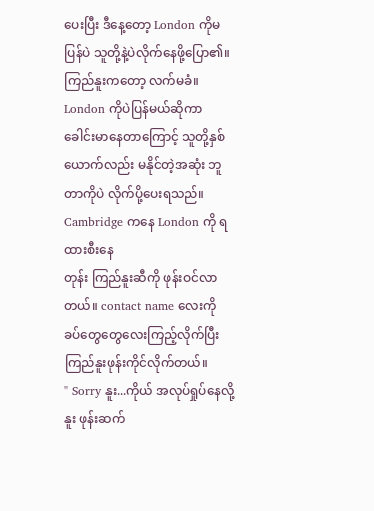ပေးပြီး ဒီနေ့တော့ London ကိုမပြန်ပဲ သူတို့နဲ့ပဲလိုက်နေဖို့ပြော၏။ ကြည်နူးကတော့ လက်မခံ။ London ကိုပဲပြန်မယ်ဆိုကာ ခေါင်းမာနေတာကြောင့် သူတို့နှစ်ယောက်လည်း မနိုင်တဲ့အဆုံး ဘူတာကိုပဲ လိုက်ပို့ပေးရသည်။
Cambridge ကနေ London ကို ရထားစီးနေ
တုန်း ကြည်နူးဆီကို ဖုန်းဝင်လာတယ်။ contact name လေးကို ခပ်တွေတွေလေးကြည့်လိုက်ပြီး ကြည်နူးဖုန်းကိုင်လိုက်တယ်။
" Sorry နူး...ကိုယ် အလုပ်ရှုပ်နေလို့ နူး ဖုန်းဆက်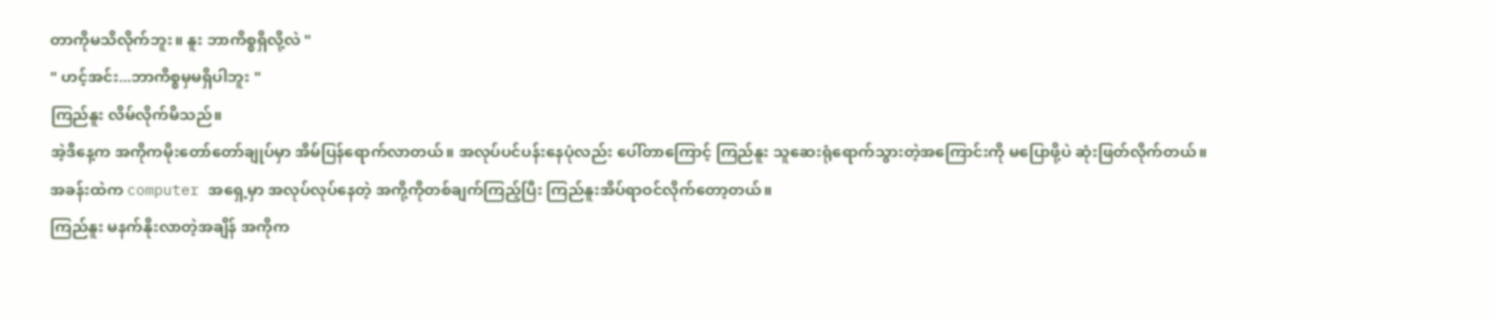တာကိုမသိလိုက်ဘူး။ နူး ဘာကိစ္စရှိလို့လဲ "
" ဟင့်အင်း...ဘာကိစ္စမှမရှိပါဘူး "
ကြည်နူး လိမ်လိုက်မိသည်။
အဲ့ဒီနေ့က အကိုကမိုးတော်တော်ချုပ်မှာ အိမ်ပြန်ရောက်လာတယ်။ အလုပ်ပင်ပန်းနေပုံလည်း ပေါ်တာကြောင့် ကြည်နူး သူဆေးရုံရောက်သွားတဲ့အကြောင်းကို မပြောဖို့ပဲ ဆုံးဖြတ်လိုက်တယ်။
အခန်းထဲက computer အရှေ့မှာ အလုပ်လုပ်နေတဲ့ အကို့ကိုတစ်ချက်ကြည့်ပြီး ကြည်နူးအိပ်ရာဝင်လိုက်တော့တယ်။
ကြည်နူး မနက်နိုးလာတဲ့အချိန် အကိုက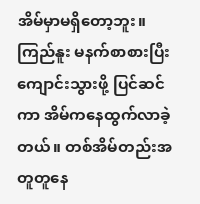အိမ်မှာမရှိတော့ဘူး။ ကြည်နူး မနက်စာစားပြီး ကျောင်းသွားဖို့ ပြင်ဆင်ကာ အိမ်ကနေထွက်လာခဲ့တယ်။ တစ်အိမ်တည်းအတူတူနေ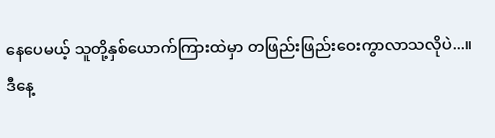နေပေမယ့် သူတို့နှစ်ယောက်ကြားထဲမှာ တဖြည်းဖြည်းဝေးကွာလာသလိုပဲ...။
ဒီနေ့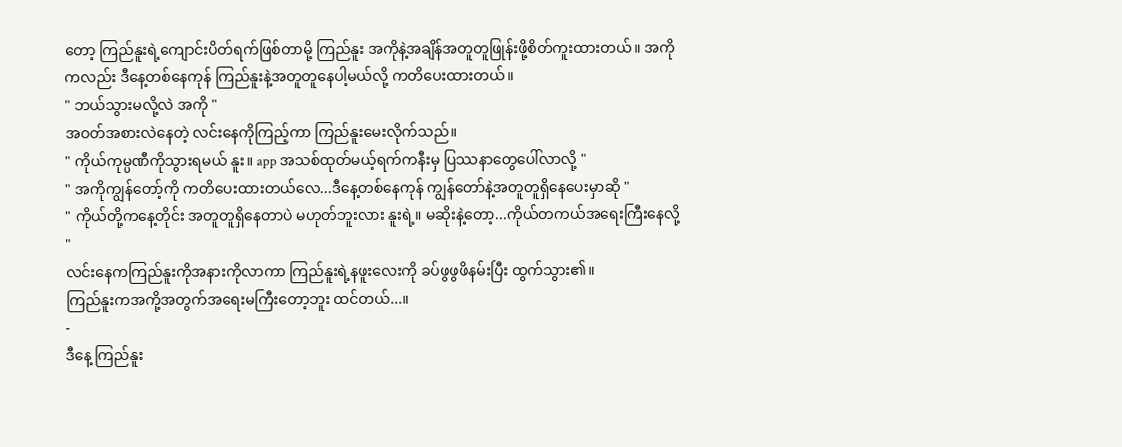တော့ ကြည်နူးရဲ့ကျောင်းပိတ်ရက်ဖြစ်တာမို့ ကြည်နူး အကိုနဲ့အချိန်အတူတူဖြုန်းဖို့စိတ်ကူးထားတယ်။ အကိုကလည်း ဒီနေ့တစ်နေကုန် ကြည်နူးနဲ့အတူတူနေပါ့မယ်လို့ ကတိပေးထားတယ်။
" ဘယ်သွားမလို့လဲ အကို "
အဝတ်အစားလဲနေတဲ့ လင်းနေကိုကြည့်ကာ ကြည်နူးမေးလိုက်သည်။
" ကိုယ်ကုမ္ပဏီကိုသွားရမယ် နူး။ app အသစ်ထုတ်မယ့်ရက်ကနီးမှ ပြဿနာတွေပေါ်လာလို့ "
" အကိုကျွန်တော့်ကို ကတိပေးထားတယ်လေ...ဒီနေ့တစ်နေကုန် ကျွန်တော်နဲ့အတူတူရှိနေပေးမှာဆို "
" ကိုယ်တို့ကနေ့တိုင်း အတူတူရှိနေတာပဲ မဟုတ်ဘူးလား နူးရဲ့။ မဆိုးနဲ့တော့...ကိုယ်တကယ်အရေးကြီးနေလို့ "
လင်းနေကကြည်နူးကိုအနားကိုလာကာ ကြည်နူးရဲ့နဖူးလေးကို ခပ်ဖွဖွဖိနမ်းပြီး ထွက်သွား၏။
ကြည်နူးကအကို့အတွက်အရေးမကြီးတော့ဘူး ထင်တယ်...။
-
ဒီနေ့ ကြည်နူး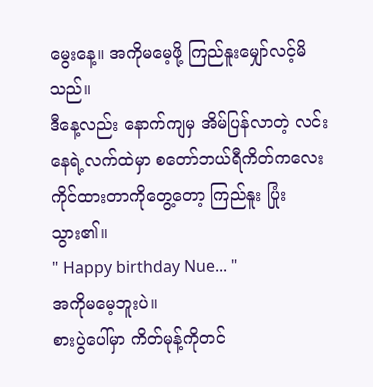မွေးနေ့။ အကိုမမေ့ဖို့ ကြည်နူးမျှော်လင့်မိသည်။
ဒီနေ့လည်း နောက်ကျမှ အိမ်ပြန်လာတဲ့ လင်းနေရဲ့လက်ထဲမှာ စတော်ဘယ်ရီကိတ်ကလေးကိုင်ထားတာကိုတွေ့တော့ ကြည်နူး ပြုံးသွား၏။
" Happy birthday Nue... "
အကိုမမေ့ဘူးပဲ။
စားပွဲပေါ်မှာ ကိတ်မုန့်ကိုတင်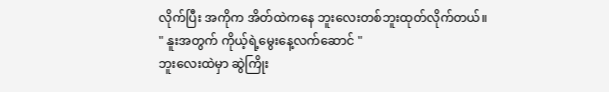လိုက်ပြီး အကိုက အိတ်ထဲကနေ ဘူးလေးတစ်ဘူးထုတ်လိုက်တယ်။
" နူးအတွက် ကိုယ့်ရဲ့မွေးနေ့လက်ဆောင် "
ဘူးလေးထဲမှာ ဆွဲကြိုး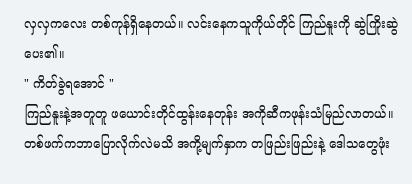လှလှကလေး တစ်ကုန်ရှိနေတယ်။ လင်းနေကသူကိုယ်တိုင် ကြည်နူးကို ဆွဲကြိုးဆွဲပေး၏။
" ကိတ်ခွဲရအောင် "
ကြည်နူးနဲ့အတူတူ ဖယောင်းတိုင်ထွန်းနေတုန်း အကိုဆီကဖုန်းသံမြည်လာတယ်။ တစ်ဖက်ကဘာပြောလိုက်လဲမသိ အကို့မျက်နှာက တဖြည်းဖြည်းနဲ့ ဒေါသတွေဖုံး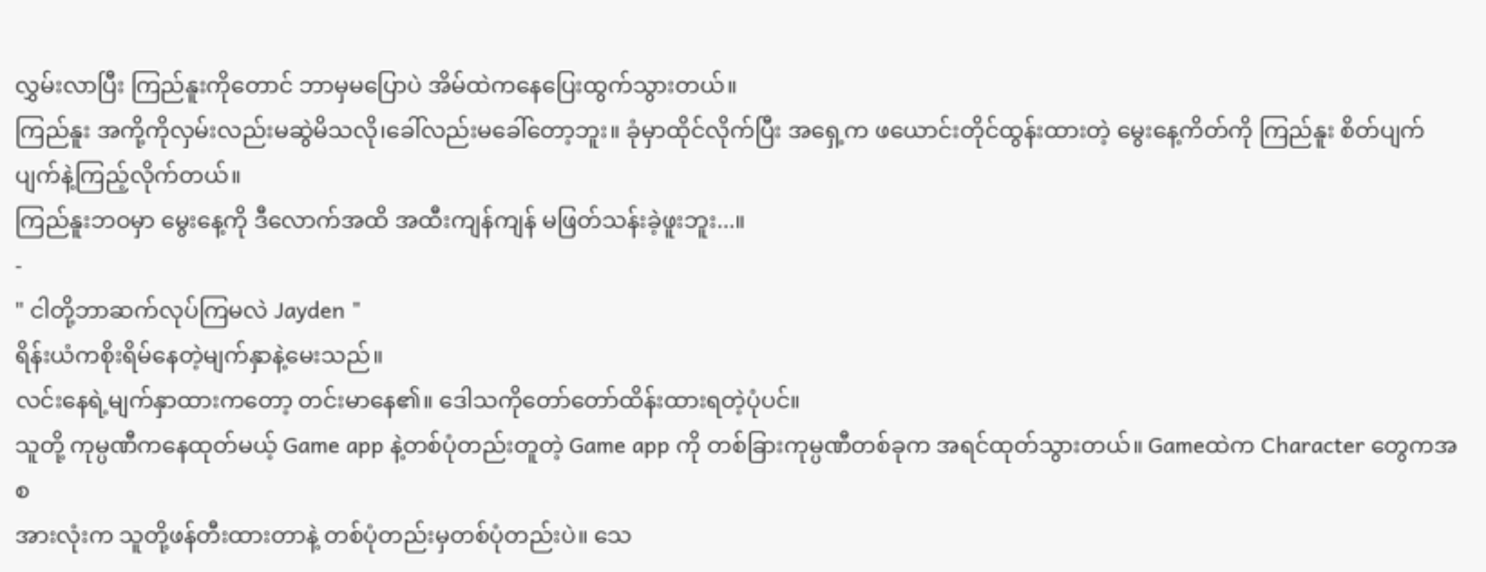လွှမ်းလာပြီး ကြည်နူးကိုတောင် ဘာမှမပြောပဲ အိမ်ထဲကနေပြေးထွက်သွားတယ်။
ကြည်နူး အကို့ကိုလှမ်းလည်းမဆွဲမိသလို၊ခေါ်လည်းမခေါ်တော့ဘူး။ ခုံမှာထိုင်လိုက်ပြီး အရှေ့က ဖယောင်းတိုင်ထွန်းထားတဲ့ မွေးနေ့ကိတ်ကို ကြည်နူး စိတ်ပျက်ပျက်နဲ့ကြည့်လိုက်တယ်။
ကြည်နူးဘဝမှာ မွေးနေ့ကို ဒီလောက်အထိ အထီးကျန်ကျန် မဖြတ်သန်းခဲ့ဖူးဘူး...။
-
" ငါတို့ဘာဆက်လုပ်ကြမလဲ Jayden "
ရိန်းယံကစိုးရိမ်နေတဲ့မျက်နှာနဲ့မေးသည်။
လင်းနေရဲ့မျက်နှာထားကတော့ တင်းမာနေ၏။ ဒေါသကိုတော်တော်ထိန်းထားရတဲ့ပုံပင်။
သူတို့ ကုမ္ပဏီကနေထုတ်မယ့် Game app နဲ့တစ်ပုံတည်းတူတဲ့ Game app ကို တစ်ခြားကုမ္ပဏီတစ်ခုက အရင်ထုတ်သွားတယ်။ Gameထဲက Character တွေကအစ
အားလုံးက သူတို့ဖန်တီးထားတာနဲ့ တစ်ပုံတည်းမှတစ်ပုံတည်းပဲ။ သေ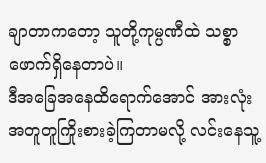ချာတာကတော့ သူတို့ကုမ္ပဏီထဲ သစ္စာဖောက်ရှိနေတာပဲ။
ဒီအခြေအနေထိရောက်အောင် အားလုံး အတူတူကြိုးစားခဲ့ကြတာမလို့ လင်းနေသူ့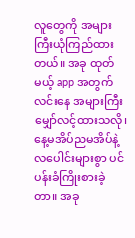လူတွေကို အများကြီးယုံကြည်ထားတယ်။ အခု ထုတ်မယ့် app အတွက် လင်းနေ အများကြီးမျှော်လင့်ထားသလို၊ နေ့မအိပ်ညမအိပ်နဲ့ လပေါင်းများစွာ ပင်ပန်းခံကြိုးစားခဲ့တာ။ အခု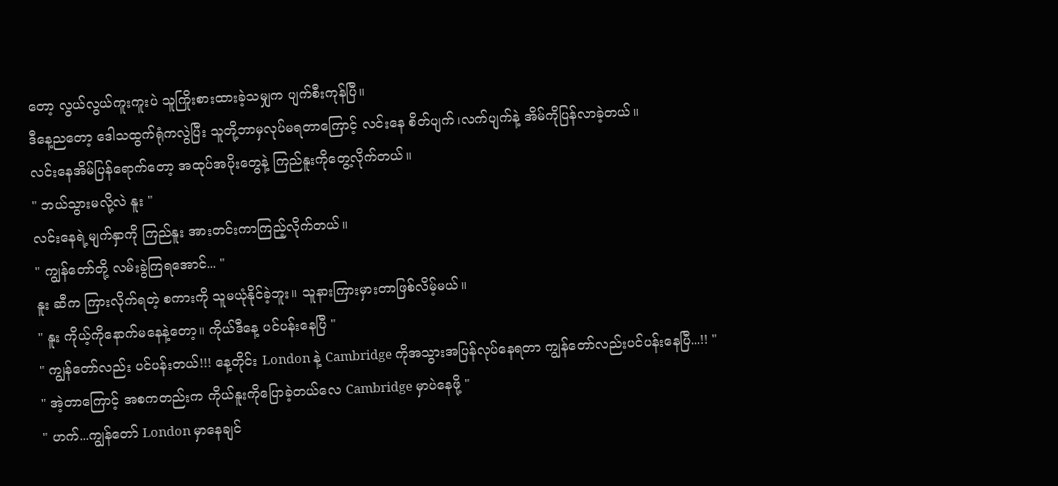တော့ လွယ်လွယ်ကူးကူးပဲ သူကြိုးစားထားခဲ့သမျှက ပျက်စီးကုန်ပြီ။
ဒီနေ့ညတော့ ဒေါသထွက်ရုံကလွဲပြီး သူတို့ဘာမှလုပ်မရတာကြောင့် လင်းနေ စိတ်ပျက်၊လက်ပျက်နဲ့ အိမ်ကိုပြန်လာခဲ့တယ်။
လင်းနေအိမ်ပြန်ရောက်တော့ အထုပ်အပိုးတွေနဲ့ ကြည်နူးကိုတွေ့လိုက်တယ်။
" ဘယ်သွားမလို့လဲ နူး "
လင်းနေရဲ့မျက်နှာကို ကြည်နူး အားတင်းကာကြည့်လိုက်တယ်။
" ကျွန်တော်တို့ လမ်းခွဲကြရအောင်... "
နူး ဆီက ကြားလိုက်ရတဲ့ စကားကို သူမယုံနိုင်ခဲ့ဘူး။ သူနားကြားမှားတာဖြစ်လိမ့်မယ်။
" နူး ကိုယ့်ကိုနောက်မနေနဲ့တော့။ ကိုယ်ဒီနေ့ ပင်ပန်းနေပြီ "
" ကျွန်တော်လည်း ပင်ပန်းတယ်!!! နေ့တိုင်း London နဲ့ Cambridge ကိုအသွားအပြန်လုပ်နေရတာ ကျွန်တော်လည်းပင်ပန်းနေပြီ...!! "
" အဲ့တာကြောင့် အစကတည်းက ကိုယ်နူးကိုပြောခဲ့တယ်လေ Cambridge မှာပဲနေဖို့ "
" ဟက်...ကျွန်တော် London မှာနေချင်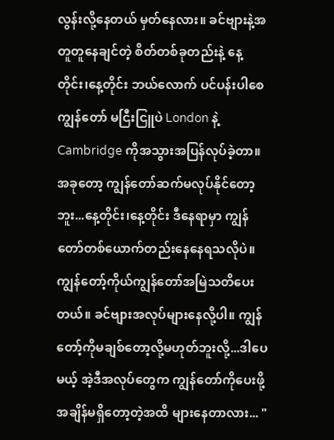လွန်းလို့နေတယ် မှတ်နေလား။ ခင်ဗျားနဲ့အတူတူနေချင်တဲ့ စိတ်တစ်ခုတည်းနဲ့ နေ့တိုင်း၊နေ့တိုင်း ဘယ်လောက် ပင်ပန်းပါစေ ကျွန်တော် မငြီးငြူပဲ London နဲ့ Cambridge ကိုအသွားအပြန်လုပ်ခဲ့တာ။ အခုတော့ ကျွန်တော်ဆက်မလုပ်နိုင်တော့ဘူး...နေ့တိုင်း၊နေ့တိုင်း ဒီနေရာမှာ ကျွန်တော်တစ်ယောက်တည်းနေနေရသလိုပဲ။ ကျွန်တော့်ကိုယ်ကျွန်တော်အမြဲသတိပေးတယ်။ ခင်ဗျားအလုပ်များနေလို့ပါ။ ကျွန်တော့်ကိုမချစ်တော့လို့မဟုတ်ဘူးလို့...ဒါပေမယ့် အဲ့ဒီအလုပ်တွေက ကျွန်တော်ကိုပေးဖို့အချိန်မရှိတော့တဲ့အထိ များနေတာလား... "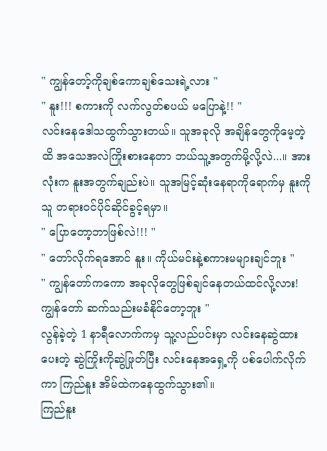" ကျွန်တော့်ကိုချစ်ကောချစ်သေးရဲ့လား "
" နူး!!! စကားကို လက်လွတ်စပယ် မပြောနဲ့!! "
လင်းနေဒေါသထွက်သွားတယ်။ သူအခုလို အချိန်တွေကိုမေ့တဲ့ထိ အသေအလဲကြိုးစားနေတာ ဘယ်သူ့အတွက်မို့လို့လဲ...။ အားလုံးက နူးအတွက်ချည်းပဲ။ သူအမြင့်ဆုံးနေရာကိုရောက်မှ နူးကိုသူ တရားဝင်ပိုင်ဆိုင်ခွင့်ရမှာ။
" ပြောတော့ဘာဖြစ်လဲ!!! "
" တော်လိုက်ရအောင် နူး။ ကိုယ်မင်းနဲ့စကားမများချင်ဘူး "
" ကျွန်တော်ကကော အခုလိုတွေဖြစ်ချင်နေတယ်ထင်လို့လား! ကျွန်တော် ဆက်သည်းမခံနိုင်တော့ဘူး "
လွန်ခဲ့တဲ့ 1 နာရီလောက်ကမှ သူ့လည်ပင်းမှာ လင်းနေဆွဲထားပေးတဲ့ ဆွဲကြိုးကိုဆွဲဖြုတ်ပြီး လင်းနေအရှေ့ကို ပစ်ပေါက်လိုက်ကာ ကြည်နူး အိမ်ထဲကနေထွက်သွား၏။
ကြည်နူး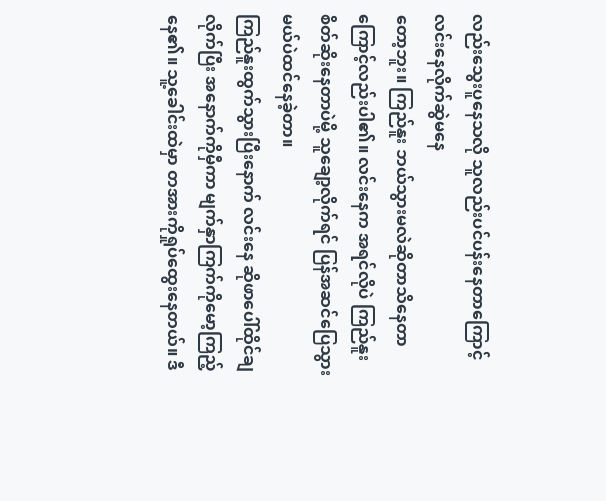လည်းသွေးပူနေသလို သူလည်းပင်ပန်းနေတာကြောင့် လင်းနေလိုက်ဆွဲမနေ
တော့ဘူး။ ကြည်နူး ဘယ်သွားမလဲဆိုတာသိနေတာကြောင့်လည်းပါ၏။ လင်းနေက အရင်လိုပဲ ကြည်နူးစိတ်ဆိုးနေတာပဲမို့ သူချော့လိုက်ရင် ပြန်အဆင်ပြေသွားမယ်ပဲထင်နေခဲ့တာ။
ကြည်နူးထွက်သွားပြီးနောက် လင်းနေ ဆိုဖာပေါ်ထိုင်ချလိုက်ပြီး အနောက်ကိုမှီကာ မျက်နှာကြက်ကိုမော့ကြည့်နေ၏။ သူ့ခေါင်းထဲမှာ တအားကိုရှုပ်ထွေးနေတယ်။ ဒီ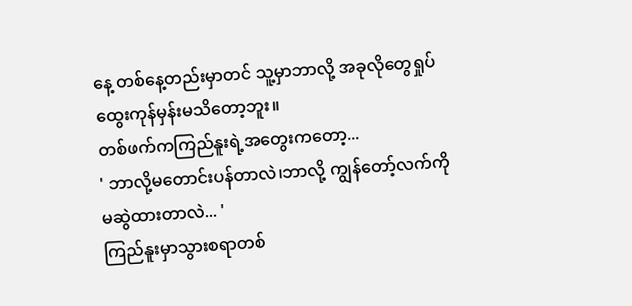နေ့ တစ်နေ့တည်းမှာတင် သူ့မှာဘာလို့ အခုလိုတွေရှုပ်ထွေးကုန်မှန်းမသိတော့ဘူး။
တစ်ဖက်ကကြည်နူးရဲ့အတွေးကတော့...
' ဘာလို့မတောင်းပန်တာလဲ၊ဘာလို့ ကျွန်တော့်လက်ကိုမဆွဲထားတာလဲ... '
ကြည်နူးမှာသွားစရာတစ်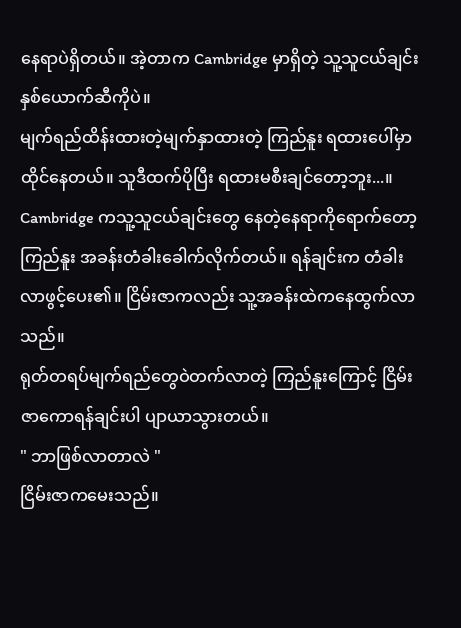နေရာပဲရှိတယ်။ အဲ့တာက Cambridge မှာရှိတဲ့ သူ့သူငယ်ချင်းနှစ်ယောက်ဆီကိုပဲ။
မျက်ရည်ထိန်းထားတဲ့မျက်နှာထားတဲ့ ကြည်နူး ရထားပေါ်မှာထိုင်နေတယ်။ သူဒီထက်ပိုပြီး ရထားမစီးချင်တော့ဘူး...။
Cambridge ကသူ့သူငယ်ချင်းတွေ နေတဲ့နေရာကိုရောက်တော့ ကြည်နူး အခန်းတံခါးခေါက်လိုက်တယ်။ ရန်ချင်းက တံခါးလာဖွင့်ပေး၏။ ငြိမ်းဇာကလည်း သူ့အခန်းထဲကနေထွက်လာသည်။
ရုတ်တရပ်မျက်ရည်တွေဝဲတက်လာတဲ့ ကြည်နူးကြောင့် ငြိမ်းဇာကောရန်ချင်းပါ ပျာယာသွားတယ်။
" ဘာဖြစ်လာတာလဲ "
ငြိမ်းဇာကမေးသည်။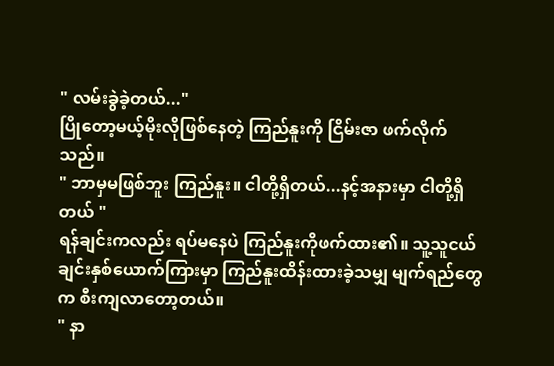" လမ်းခွဲခဲ့တယ်..."
ပြိုတော့မယ့်မိုးလိုဖြစ်နေတဲ့ ကြည်နူးကို ငြိမ်းဇာ ဖက်လိုက်သည်။
" ဘာမှမဖြစ်ဘူး ကြည်နူး။ ငါတို့ရှိတယ်...နင့်အနားမှာ ငါတို့ရှိတယ် "
ရန်ချင်းကလည်း ရပ်မနေပဲ ကြည်နူးကိုဖက်ထား၏။ သူ့သူငယ်ချင်းနှစ်ယောက်ကြားမှာ ကြည်နူးထိန်းထားခဲ့သမျှ မျက်ရည်တွေက စီးကျလာတော့တယ်။
" နာ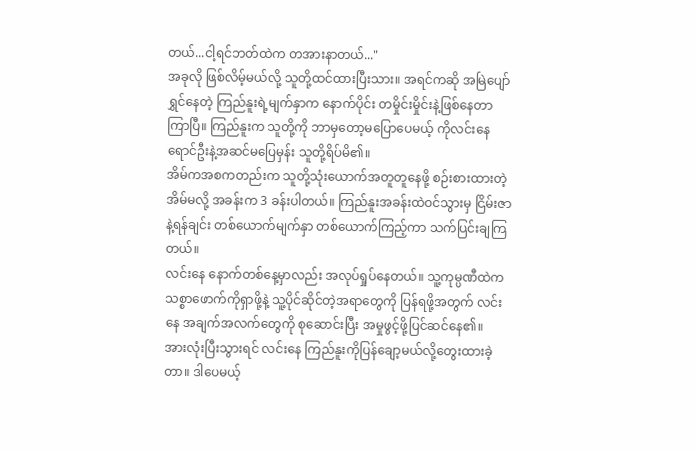တယ်...ငါ့ရင်ဘတ်ထဲက တအားနာတယ်..."
အခုလို ဖြစ်လိမ့်မယ်လို့ သူတို့ထင်ထားပြီးသား။ အရင်ကဆို အမြဲပျော်ရွှင်နေတဲ့ ကြည်နူးရဲ့မျက်နှာက နောက်ပိုင်း တမှိုင်းမှိုင်းနဲ့ဖြစ်နေတာ ကြာပြီ။ ကြည်နူးက သူတို့ကို ဘာမှတော့မပြောပေမယ့် ကိုလင်းနေရောင်ဦးနဲ့အဆင်မပြေမှန်း သူတို့ရိပ်မိ၏။
အိမ်ကအစကတည်းက သူတို့သုံးယောက်အတူတူနေဖို့ စဉ်းစားထားတဲ့အိမ်မလို့ အခန်းက 3 ခန်းပါတယ်။ ကြည်နူးအခန်းထဲဝင်သွားမှ ငြိမ်းဇာနဲ့ရန်ချင်း တစ်ယောက်မျက်နှာ တစ်ယောက်ကြည့်ကာ သက်ပြင်းချကြတယ်။
လင်းနေ နောက်တစ်နေ့မှာလည်း အလုပ်ရှုပ်နေတယ်။ သူ့ကုမ္ပဏီထဲက သစ္စာဖောက်ကိုရှာဖို့နဲ့ သူ့ပိုင်ဆိုင်တဲ့အရာတွေကို ပြန်ရဖို့အတွက် လင်းနေ အချက်အလက်တွေကို စုဆောင်းပြီး အမှုဖွင့်ဖို့ပြင်ဆင်နေ၏။
အားလုံးပြီးသွားရင် လင်းနေ ကြည်နူးကိုပြန်ချော့မယ်လို့တွေးထားခဲ့တာ။ ဒါပေမယ့်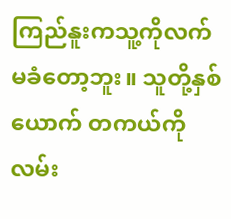ကြည်နူးကသူ့ကိုလက်မခံတော့ဘူး။ သူတို့နှစ်ယောက် တကယ်ကို လမ်း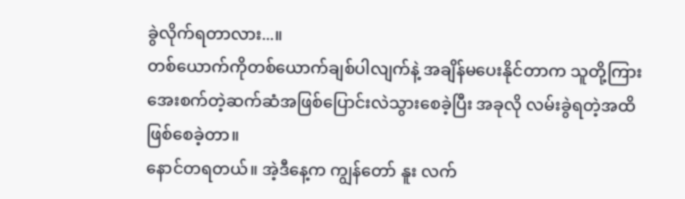ခွဲလိုက်ရတာလား...။
တစ်ယောက်ကိုတစ်ယောက်ချစ်ပါလျက်နဲ့ အချိန်မပေးနိုင်တာက သူတို့ကြား အေးစက်တဲ့ဆက်ဆံအဖြစ်ပြောင်းလဲသွားစေခဲ့ပြီး အခုလို လမ်းခွဲရတဲ့အထိဖြစ်စေခဲ့တာ။
နောင်တရတယ်။ အဲ့ဒီနေ့က ကျွန်တော် နူး လက်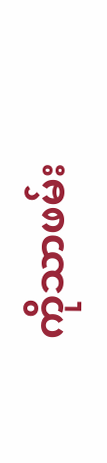ကိုသာဖမ်း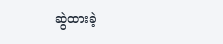ဆွဲထားခဲ့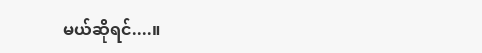မယ်ဆိုရင်....။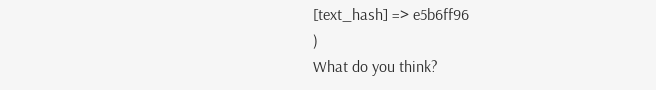[text_hash] => e5b6ff96
)
What do you think?